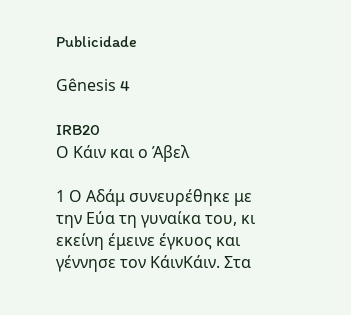Publicidade

Gênesis 4

IRB20
Ο Κάιν και ο Άβελ

1 Ο Αδάμ συνευρέθηκε με την Εύα τη γυναίκα του, κι εκείνη έμεινε έγκυος και γέννησε τον ΚάινΚάιν. Στα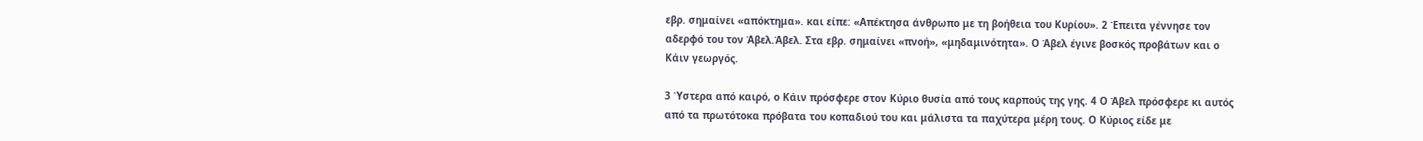εβρ. σημαίνει «απόκτημα». και είπε: «Απέκτησα άνθρωπο με τη βοήθεια του Κυρίου». 2 Έπειτα γέννησε τον αδερφό του τον Άβελ.Άβελ. Στα εβρ. σημαίνει «πνοή», «μηδαμινότητα». Ο Άβελ έγινε βοσκός προβάτων και ο Κάιν γεωργός.

3 Ύστερα από καιρό, ο Κάιν πρόσφερε στον Κύριο θυσία από τους καρπούς της γης. 4 Ο Άβελ πρόσφερε κι αυτός από τα πρωτότοκα πρόβατα του κοπαδιού του και μάλιστα τα παχύτερα μέρη τους. Ο Κύριος είδε με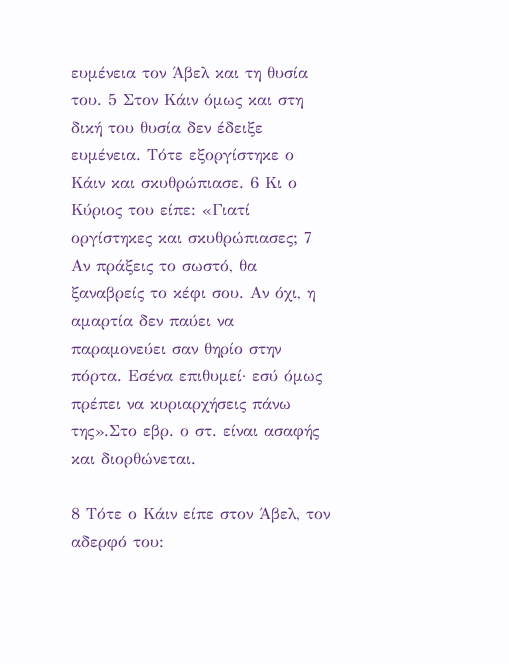ευμένεια τον Άβελ και τη θυσία του. 5 Στον Κάιν όμως και στη δική του θυσία δεν έδειξε ευμένεια. Τότε εξοργίστηκε ο Κάιν και σκυθρώπιασε. 6 Κι ο Κύριος του είπε: «Γιατί οργίστηκες και σκυθρώπιασες; 7 Αν πράξεις το σωστό, θα ξαναβρείς το κέφι σου. Αν όχι, η αμαρτία δεν παύει να παραμονεύει σαν θηρίο στην πόρτα. Εσένα επιθυμεί· εσύ όμως πρέπει να κυριαρχήσεις πάνω της».Στο εβρ. ο στ. είναι ασαφής και διορθώνεται.

8 Τότε ο Κάιν είπε στον Άβελ, τον αδερφό του: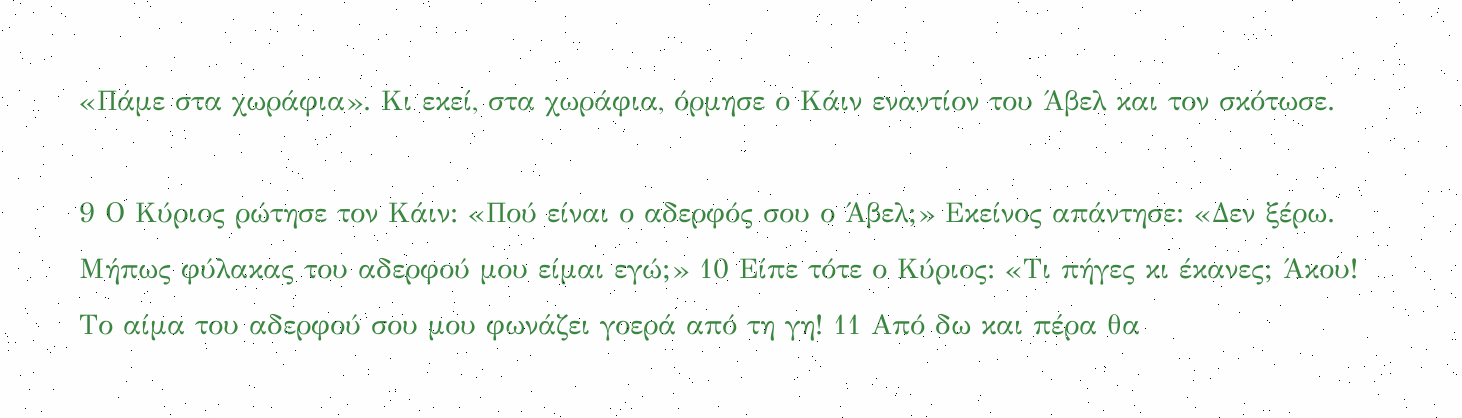«Πάμε στα χωράφια». Κι εκεί, στα χωράφια, όρμησε ο Κάιν εναντίον του Άβελ και τον σκότωσε.

9 Ο Κύριος ρώτησε τον Κάιν: «Πού είναι ο αδερφός σου ο Άβελ;» Εκείνος απάντησε: «Δεν ξέρω. Μήπως φύλακας του αδερφού μου είμαι εγώ;» 10 Είπε τότε ο Κύριος: «Τι πήγες κι έκανες; Άκου! Το αίμα του αδερφού σου μου φωνάζει γοερά από τη γη! 11 Από δω και πέρα θα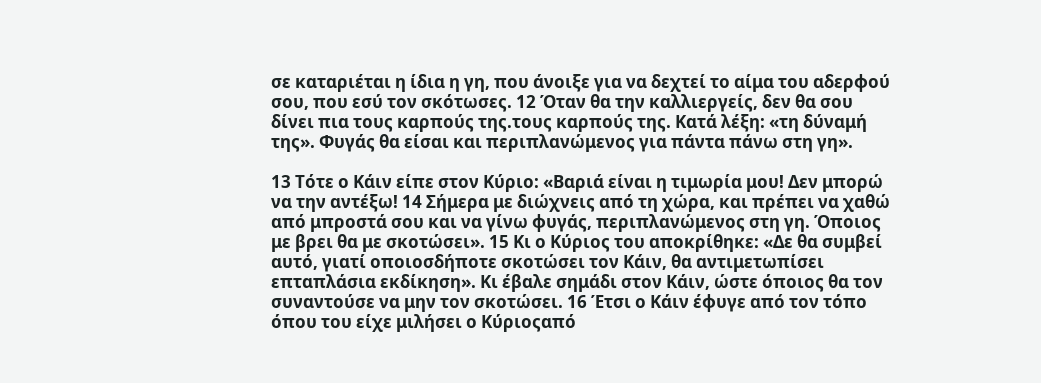σε καταριέται η ίδια η γη, που άνοιξε για να δεχτεί το αίμα του αδερφού σου, που εσύ τον σκότωσες. 12 Όταν θα την καλλιεργείς, δεν θα σου δίνει πια τους καρπούς της.τους καρπούς της. Κατά λέξη: «τη δύναμή της». Φυγάς θα είσαι και περιπλανώμενος για πάντα πάνω στη γη».

13 Τότε ο Κάιν είπε στον Κύριο: «Βαριά είναι η τιμωρία μου! Δεν μπορώ να την αντέξω! 14 Σήμερα με διώχνεις από τη χώρα, και πρέπει να χαθώ από μπροστά σου και να γίνω φυγάς, περιπλανώμενος στη γη. Όποιος με βρει θα με σκοτώσει». 15 Κι ο Κύριος του αποκρίθηκε: «Δε θα συμβεί αυτό, γιατί οποιοσδήποτε σκοτώσει τον Κάιν, θα αντιμετωπίσει επταπλάσια εκδίκηση». Κι έβαλε σημάδι στον Κάιν, ώστε όποιος θα τον συναντούσε να μην τον σκοτώσει. 16 Έτσι ο Κάιν έφυγε από τον τόπο όπου του είχε μιλήσει ο Κύριοςαπό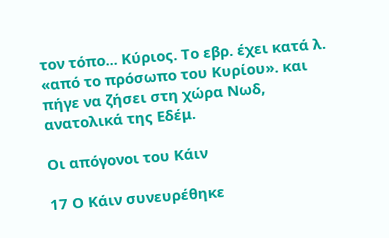τον τόπο... Κύριος. Το εβρ. έχει κατά λ. «από το πρόσωπο του Κυρίου». και πήγε να ζήσει στη χώρα Νωδ, ανατολικά της Εδέμ.

Οι απόγονοι του Κάιν

17 Ο Κάιν συνευρέθηκε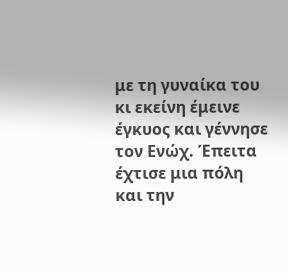με τη γυναίκα του κι εκείνη έμεινε έγκυος και γέννησε τον Ενώχ. Έπειτα έχτισε μια πόλη και την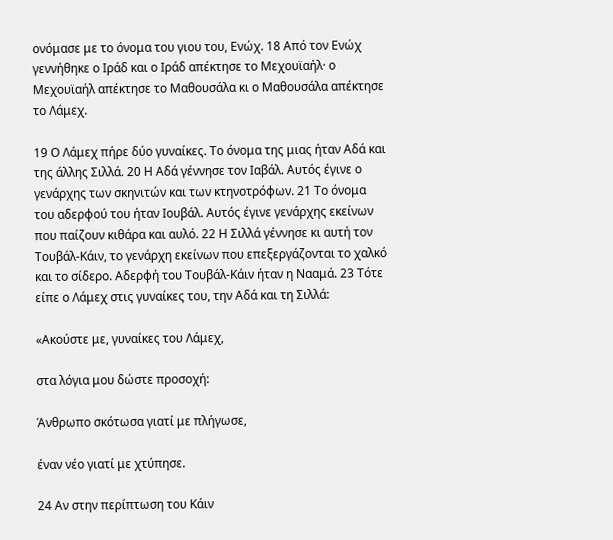ονόμασε με το όνομα του γιου του, Ενώχ. 18 Από τον Ενώχ γεννήθηκε ο Ιράδ και ο Ιράδ απέκτησε το Μεχουϊαήλ· ο Μεχουϊαήλ απέκτησε το Μαθουσάλα κι ο Μαθουσάλα απέκτησε το Λάμεχ.

19 Ο Λάμεχ πήρε δύο γυναίκες. Το όνομα της μιας ήταν Αδά και της άλλης Σιλλά. 20 Η Αδά γέννησε τον Ιαβάλ. Αυτός έγινε ο γενάρχης των σκηνιτών και των κτηνοτρόφων. 21 Το όνομα του αδερφού του ήταν Ιουβάλ. Αυτός έγινε γενάρχης εκείνων που παίζουν κιθάρα και αυλό. 22 Η Σιλλά γέννησε κι αυτή τον Τουβάλ-Κάιν, το γενάρχη εκείνων που επεξεργάζονται το χαλκό και το σίδερο. Αδερφή του Τουβάλ-Κάιν ήταν η Νααμά. 23 Τότε είπε ο Λάμεχ στις γυναίκες του, την Αδά και τη Σιλλά:

«Ακούστε με, γυναίκες του Λάμεχ,

στα λόγια μου δώστε προσοχή:

Άνθρωπο σκότωσα γιατί με πλήγωσε,

έναν νέο γιατί με χτύπησε.

24 Αν στην περίπτωση του Κάιν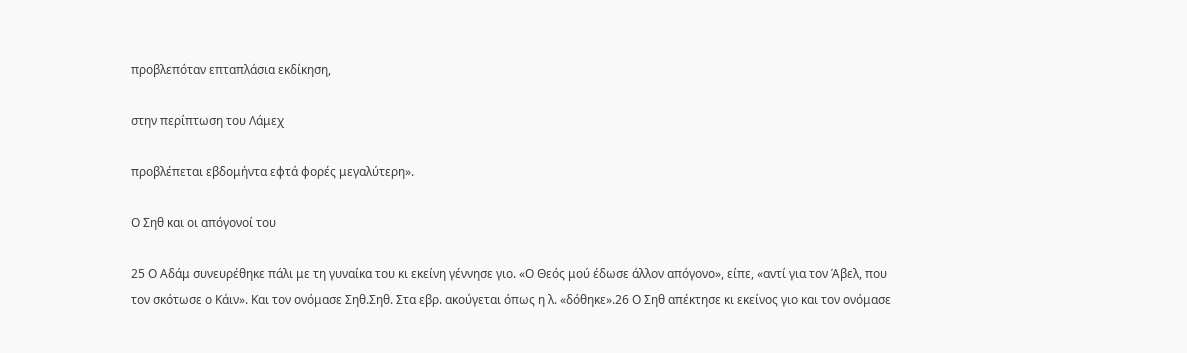προβλεπόταν επταπλάσια εκδίκηση,

στην περίπτωση του Λάμεχ

προβλέπεται εβδομήντα εφτά φορές μεγαλύτερη».

Ο Σηθ και οι απόγονοί του

25 Ο Αδάμ συνευρέθηκε πάλι με τη γυναίκα του κι εκείνη γέννησε γιο. «Ο Θεός μού έδωσε άλλον απόγονο», είπε, «αντί για τον Άβελ, που τον σκότωσε ο Κάιν». Και τον ονόμασε Σηθ.Σηθ. Στα εβρ. ακούγεται όπως η λ. «δόθηκε».26 Ο Σηθ απέκτησε κι εκείνος γιο και τον ονόμασε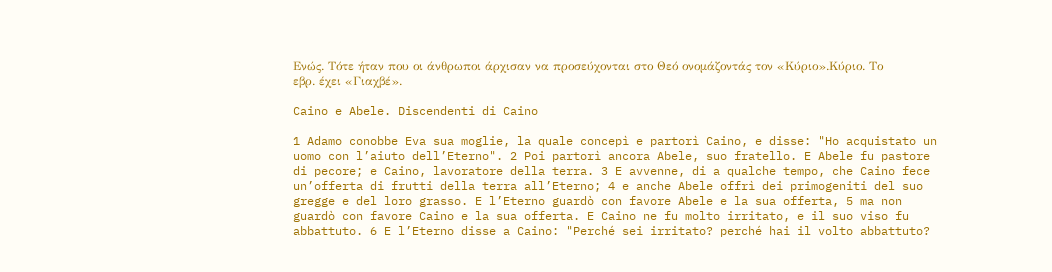Ενώς. Τότε ήταν που οι άνθρωποι άρχισαν να προσεύχονται στο Θεό ονομάζοντάς τον «Κύριο».Κύριο. Το εβρ. έχει «Γιαχβέ».

Caino e Abele. Discendenti di Caino

1 Adamo conobbe Eva sua moglie, la quale concepì e partorì Caino, e disse: "Ho acquistato un uomo con l’aiuto dell’Eterno". 2 Poi partorì ancora Abele, suo fratello. E Abele fu pastore di pecore; e Caino, lavoratore della terra. 3 E avvenne, di a qualche tempo, che Caino fece un’offerta di frutti della terra all’Eterno; 4 e anche Abele offrì dei primogeniti del suo gregge e del loro grasso. E l’Eterno guardò con favore Abele e la sua offerta, 5 ma non guardò con favore Caino e la sua offerta. E Caino ne fu molto irritato, e il suo viso fu abbattuto. 6 E l’Eterno disse a Caino: "Perché sei irritato? perché hai il volto abbattuto?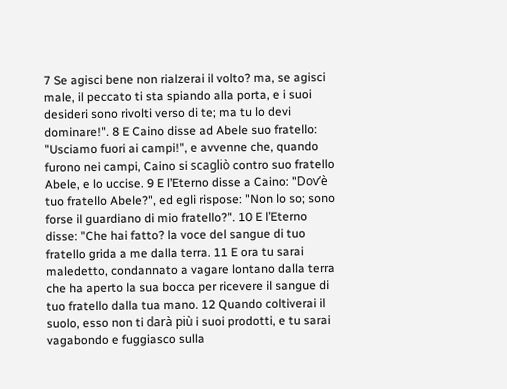7 Se agisci bene non rialzerai il volto? ma, se agisci male, il peccato ti sta spiando alla porta, e i suoi desideri sono rivolti verso di te; ma tu lo devi dominare!". 8 E Caino disse ad Abele suo fratello: "Usciamo fuori ai campi!", e avvenne che, quando furono nei campi, Caino si scagliò contro suo fratello Abele, e lo uccise. 9 E l’Eterno disse a Caino: "Dov’è tuo fratello Abele?", ed egli rispose: "Non lo so; sono forse il guardiano di mio fratello?". 10 E l’Eterno disse: "Che hai fatto? la voce del sangue di tuo fratello grida a me dalla terra. 11 E ora tu sarai maledetto, condannato a vagare lontano dalla terra che ha aperto la sua bocca per ricevere il sangue di tuo fratello dalla tua mano. 12 Quando coltiverai il suolo, esso non ti darà più i suoi prodotti, e tu sarai vagabondo e fuggiasco sulla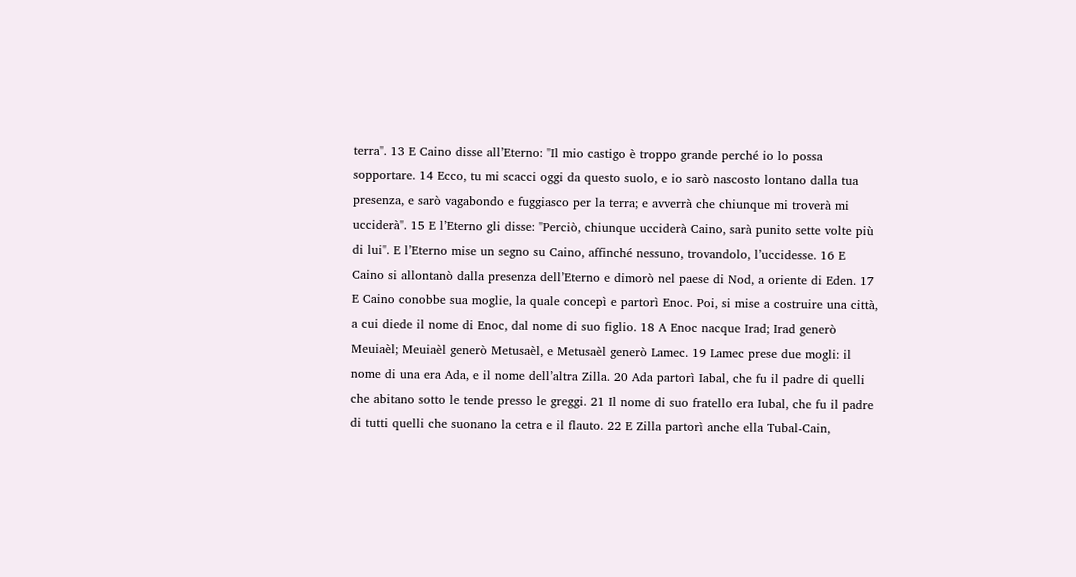terra". 13 E Caino disse all’Eterno: "Il mio castigo è troppo grande perché io lo possa sopportare. 14 Ecco, tu mi scacci oggi da questo suolo, e io sarò nascosto lontano dalla tua presenza, e sarò vagabondo e fuggiasco per la terra; e avverrà che chiunque mi troverà mi ucciderà". 15 E l’Eterno gli disse: "Perciò, chiunque ucciderà Caino, sarà punito sette volte più di lui". E l’Eterno mise un segno su Caino, affinché nessuno, trovandolo, l’uccidesse. 16 E Caino si allontanò dalla presenza dell’Eterno e dimorò nel paese di Nod, a oriente di Eden. 17 E Caino conobbe sua moglie, la quale concepì e partorì Enoc. Poi, si mise a costruire una città, a cui diede il nome di Enoc, dal nome di suo figlio. 18 A Enoc nacque Irad; Irad generò Meuiaèl; Meuiaèl generò Metusaèl, e Metusaèl generò Lamec. 19 Lamec prese due mogli: il nome di una era Ada, e il nome dell’altra Zilla. 20 Ada partorì Iabal, che fu il padre di quelli che abitano sotto le tende presso le greggi. 21 Il nome di suo fratello era Iubal, che fu il padre di tutti quelli che suonano la cetra e il flauto. 22 E Zilla partorì anche ella Tubal-Cain,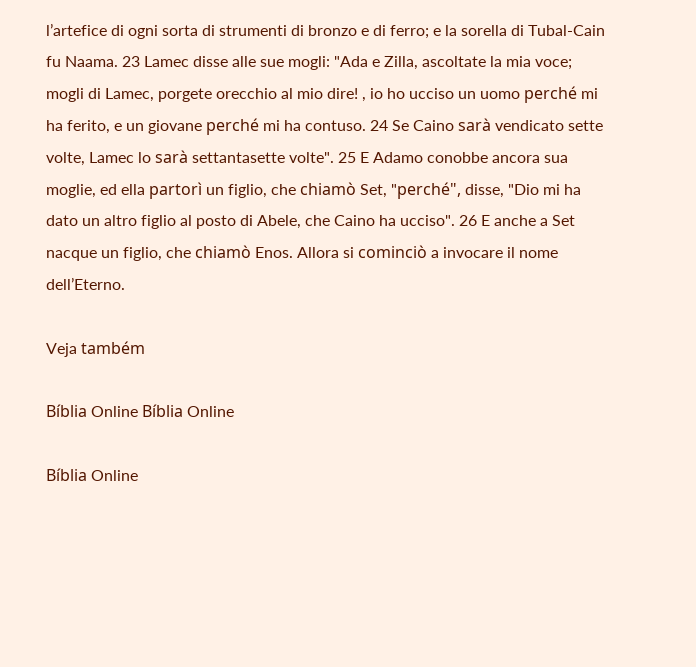l’artefice di ogni sorta di strumenti di bronzo e di ferro; e la sorella di Tubal-Cain fu Naama. 23 Lamec disse alle sue mogli: "Ada e Zilla, ascoltate la mia voce; mogli di Lamec, porgete orecchio al mio dire! , io ho ucciso un uomo perché mi ha ferito, e un giovane perché mi ha contuso. 24 Se Caino sarà vendicato sette volte, Lamec lo sarà settantasette volte". 25 E Adamo conobbe ancora sua moglie, ed ella partorì un figlio, che chiamò Set, "perché", disse, "Dio mi ha dato un altro figlio al posto di Abele, che Caino ha ucciso". 26 E anche a Set nacque un figlio, che chiamò Enos. Allora si cominciò a invocare il nome dell’Eterno.

Veja também

Bíblia Online Bíblia Online

Bíblia Online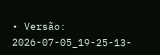• Versão: 2026-07-05_19-25-13-